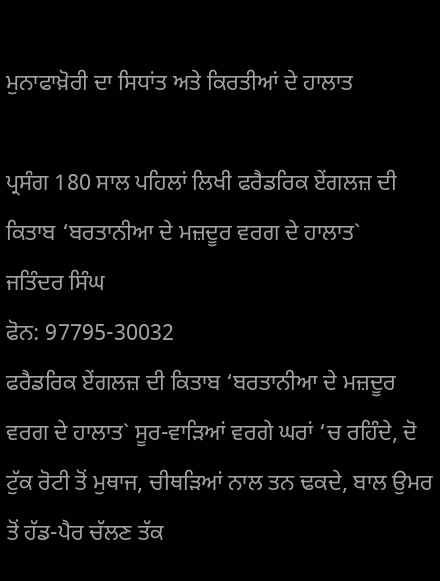ਮੁਨਾਫਾਖ਼ੋਰੀ ਦਾ ਸਿਧਾਂਤ ਅਤੇ ਕਿਰਤੀਆਂ ਦੇ ਹਾਲਾਤ

ਪ੍ਰਸੰਗ 180 ਸਾਲ ਪਹਿਲਾਂ ਲਿਖੀ ਫਰੈਡਰਿਕ ਏਂਗਲਜ਼ ਦੀ ਕਿਤਾਬ ‘ਬਰਤਾਨੀਆ ਦੇ ਮਜ਼ਦੂਰ ਵਰਗ ਦੇ ਹਾਲਾਤ`
ਜਤਿੰਦਰ ਸਿੰਘ
ਫੋਨ: 97795-30032
ਫਰੈਡਰਿਕ ਏਂਗਲਜ਼ ਦੀ ਕਿਤਾਬ ‘ਬਰਤਾਨੀਆ ਦੇ ਮਜ਼ਦੂਰ ਵਰਗ ਦੇ ਹਾਲਾਤ` ਸੂਰ-ਵਾੜਿਆਂ ਵਰਗੇ ਘਰਾਂ ‘ਚ ਰਹਿੰਦੇ, ਦੋ ਟੁੱਕ ਰੋਟੀ ਤੋਂ ਮੁਥਾਜ, ਚੀਥੜਿਆਂ ਨਾਲ ਤਨ ਢਕਦੇ, ਬਾਲ ਉਮਰ ਤੋਂ ਹੱਡ-ਪੈਰ ਚੱਲਣ ਤੱਕ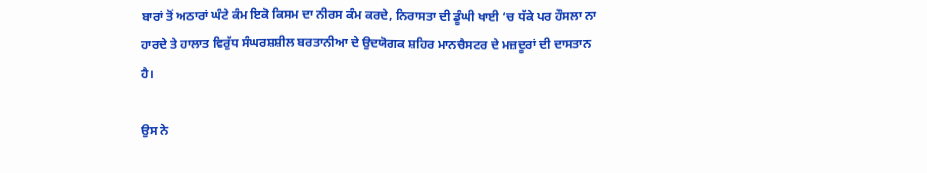ਬਾਰਾਂ ਤੋਂ ਅਠਾਰਾਂ ਘੰਟੇ ਕੰਮ ਇਕੋ ਕਿਸਮ ਦਾ ਨੀਰਸ ਕੰਮ ਕਰਦੇ, ਨਿਰਾਸਤਾ ਦੀ ਡੂੰਘੀ ਖਾਈ ‘ਚ ਧੱਕੇ ਪਰ ਹੌਸਲਾ ਨਾ ਹਾਰਦੇ ਤੇ ਹਾਲਾਤ ਵਿਰੁੱਧ ਸੰਘਰਸ਼ਸ਼ੀਲ ਬਰਤਾਨੀਆ ਦੇ ਉਦਯੋਗਕ ਸ਼ਹਿਰ ਮਾਨਚੈਸਟਰ ਦੇ ਮਜ਼ਦੂਰਾਂ ਦੀ ਦਾਸਤਾਨ ਹੈ।

ਉਸ ਨੇ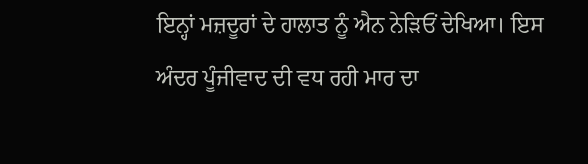ਇਨ੍ਹਾਂ ਮਜ਼ਦੂਰਾਂ ਦੇ ਹਾਲਾਤ ਨੂੰ ਐਨ ਨੇੜਿਓਂ ਦੇਖਿਆ। ਇਸ ਅੰਦਰ ਪੂੰਜੀਵਾਦ ਦੀ ਵਧ ਰਹੀ ਮਾਰ ਦਾ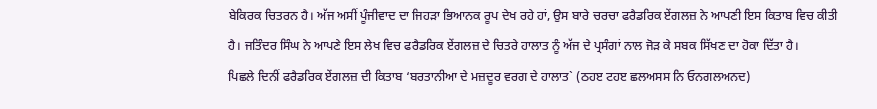ਬੇਕਿਰਕ ਚਿਤਰਨ ਹੈ। ਅੱਜ ਅਸੀਂ ਪੂੰਜੀਵਾਦ ਦਾ ਜਿਹੜਾ ਭਿਆਨਕ ਰੂਪ ਦੇਖ ਰਹੇ ਹਾਂ, ਉਸ ਬਾਰੇ ਚਰਚਾ ਫਰੈਡਰਿਕ ਏਂਗਲਜ਼ ਨੇ ਆਪਣੀ ਇਸ ਕਿਤਾਬ ਵਿਚ ਕੀਤੀ ਹੈ। ਜਤਿੰਦਰ ਸਿੰਘ ਨੇ ਆਪਣੇ ਇਸ ਲੇਖ ਵਿਚ ਫਰੈਡਰਿਕ ਏਂਗਲਜ਼ ਦੇ ਚਿਤਰੇ ਹਾਲਾਤ ਨੂੰ ਅੱਜ ਦੇ ਪ੍ਰਸੰਗਾਂ ਨਾਲ ਜੋੜ ਕੇ ਸਬਕ ਸਿੱਖਣ ਦਾ ਹੋਕਾ ਦਿੱਤਾ ਹੈ।
ਪਿਛਲੇ ਦਿਨੀਂ ਫਰੈਡਰਿਕ ਏਂਗਲਜ਼ ਦੀ ਕਿਤਾਬ ‘ਬਰਤਾਨੀਆ ਦੇ ਮਜ਼ਦੂਰ ਵਰਗ ਦੇ ਹਾਲਾਤ` (ਠਹੲ ਟਹੲ ਛਲਅਸਸ ਨਿ ਓਨਗਲਅਨਦ)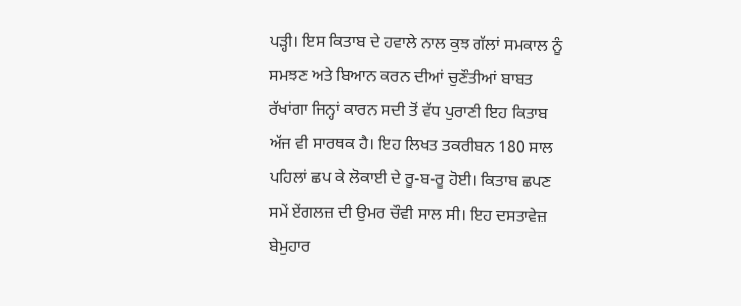ਪੜ੍ਹੀ। ਇਸ ਕਿਤਾਬ ਦੇ ਹਵਾਲੇ ਨਾਲ ਕੁਝ ਗੱਲਾਂ ਸਮਕਾਲ ਨੂੰ ਸਮਝਣ ਅਤੇ ਬਿਆਨ ਕਰਨ ਦੀਆਂ ਚੁਣੌਤੀਆਂ ਬਾਬਤ ਰੱਖਾਂਗਾ ਜਿਨ੍ਹਾਂ ਕਾਰਨ ਸਦੀ ਤੋਂ ਵੱਧ ਪੁਰਾਣੀ ਇਹ ਕਿਤਾਬ ਅੱਜ ਵੀ ਸਾਰਥਕ ਹੈ। ਇਹ ਲਿਖਤ ਤਕਰੀਬਨ 180 ਸਾਲ ਪਹਿਲਾਂ ਛਪ ਕੇ ਲੋਕਾਈ ਦੇ ਰੂ-ਬ-ਰੂ ਹੋਈ। ਕਿਤਾਬ ਛਪਣ ਸਮੇਂ ਏਂਗਲਜ਼ ਦੀ ਉਮਰ ਚੌਵੀ ਸਾਲ ਸੀ। ਇਹ ਦਸਤਾਵੇਜ਼ ਬੇਮੁਹਾਰ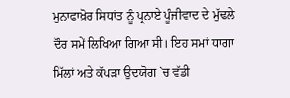ਮੁਨਾਫਾਖ਼ੋਰ ਸਿਧਾਂਤ ਨੂੰ ਪ੍ਰਨਾਏ ਪੂੰਜੀਵਾਦ ਦੇ ਮੁੱਢਲੇ ਦੌਰ ਸਮੇਂ ਲਿਖਿਆ ਗਿਆ ਸੀ। ਇਹ ਸਮਾਂ ਧਾਗਾ ਮਿੱਲਾਂ ਅਤੇ ਕੱਪੜਾ ਉਦਯੋਗ `ਚ ਵੱਡੀ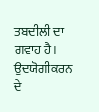ਤਬਦੀਲੀ ਦਾ ਗਵਾਹ ਹੈ। ਉਦਯੋਗੀਕਰਨ ਦੇ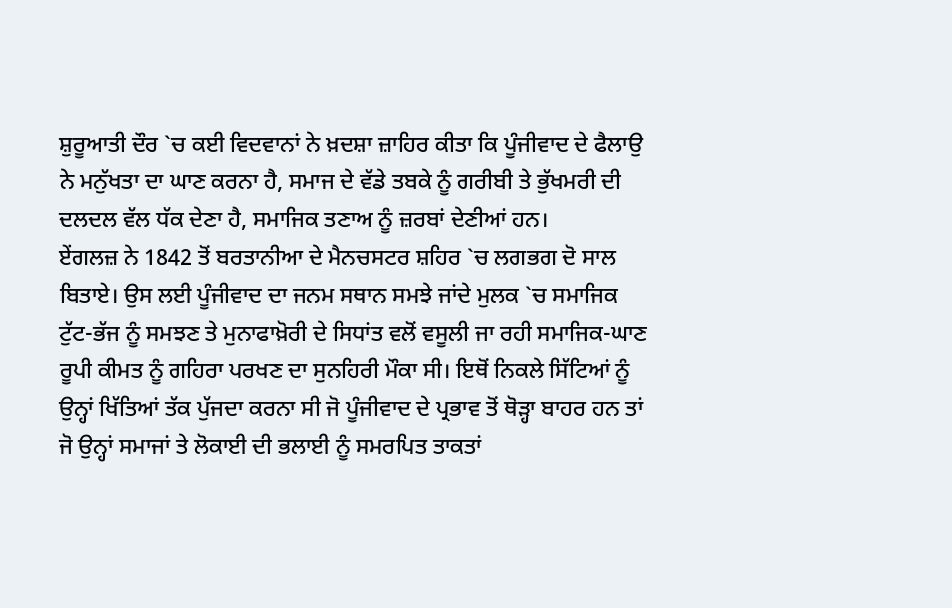ਸ਼ੁਰੂਆਤੀ ਦੌਰ `ਚ ਕਈ ਵਿਦਵਾਨਾਂ ਨੇ ਖ਼ਦਸ਼ਾ ਜ਼ਾਹਿਰ ਕੀਤਾ ਕਿ ਪੂੰਜੀਵਾਦ ਦੇ ਫੈਲਾਉ ਨੇ ਮਨੁੱਖਤਾ ਦਾ ਘਾਣ ਕਰਨਾ ਹੈ, ਸਮਾਜ ਦੇ ਵੱਡੇ ਤਬਕੇ ਨੂੰ ਗਰੀਬੀ ਤੇ ਭੁੱਖਮਰੀ ਦੀ ਦਲਦਲ ਵੱਲ ਧੱਕ ਦੇਣਾ ਹੈ, ਸਮਾਜਿਕ ਤਣਾਅ ਨੂੰ ਜ਼ਰਬਾਂ ਦੇਣੀਆਂ ਹਨ।
ਏਂਗਲਜ਼ ਨੇ 1842 ਤੋਂ ਬਰਤਾਨੀਆ ਦੇ ਮੈਨਚਸਟਰ ਸ਼ਹਿਰ `ਚ ਲਗਭਗ ਦੋ ਸਾਲ ਬਿਤਾਏ। ਉਸ ਲਈ ਪੂੰਜੀਵਾਦ ਦਾ ਜਨਮ ਸਥਾਨ ਸਮਝੇ ਜਾਂਦੇ ਮੁਲਕ `ਚ ਸਮਾਜਿਕ ਟੁੱਟ-ਭੱਜ ਨੂੰ ਸਮਝਣ ਤੇ ਮੁਨਾਫਾਖ਼ੋਰੀ ਦੇ ਸਿਧਾਂਤ ਵਲੋਂ ਵਸੂਲੀ ਜਾ ਰਹੀ ਸਮਾਜਿਕ-ਘਾਣ ਰੂਪੀ ਕੀਮਤ ਨੂੰ ਗਹਿਰਾ ਪਰਖਣ ਦਾ ਸੁਨਹਿਰੀ ਮੌਕਾ ਸੀ। ਇਥੋਂ ਨਿਕਲੇ ਸਿੱਟਿਆਂ ਨੂੰ ਉਨ੍ਹਾਂ ਖਿੱਤਿਆਂ ਤੱਕ ਪੁੱਜਦਾ ਕਰਨਾ ਸੀ ਜੋ ਪੂੰਜੀਵਾਦ ਦੇ ਪ੍ਰਭਾਵ ਤੋਂ ਥੋੜ੍ਹਾ ਬਾਹਰ ਹਨ ਤਾਂ ਜੋ ਉਨ੍ਹਾਂ ਸਮਾਜਾਂ ਤੇ ਲੋਕਾਈ ਦੀ ਭਲਾਈ ਨੂੰ ਸਮਰਪਿਤ ਤਾਕਤਾਂ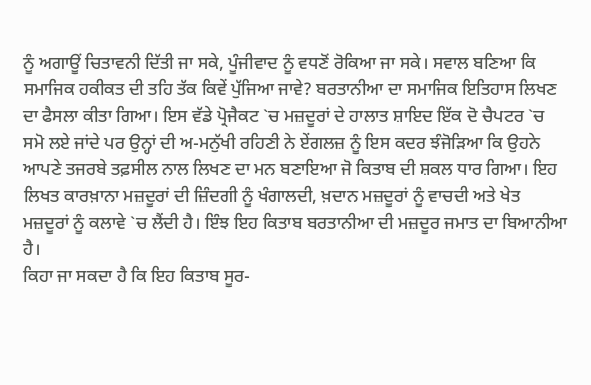ਨੂੰ ਅਗਾਊਂ ਚਿਤਾਵਨੀ ਦਿੱਤੀ ਜਾ ਸਕੇ, ਪੂੰਜੀਵਾਦ ਨੂੰ ਵਧਣੋਂ ਰੋਕਿਆ ਜਾ ਸਕੇ। ਸਵਾਲ ਬਣਿਆ ਕਿ ਸਮਾਜਿਕ ਹਕੀਕਤ ਦੀ ਤਹਿ ਤੱਕ ਕਿਵੇਂ ਪੁੱਜਿਆ ਜਾਵੇ? ਬਰਤਾਨੀਆ ਦਾ ਸਮਾਜਿਕ ਇਤਿਹਾਸ ਲਿਖਣ ਦਾ ਫੈਸਲਾ ਕੀਤਾ ਗਿਆ। ਇਸ ਵੱਡੇ ਪ੍ਰੋਜੈਕਟ `ਚ ਮਜ਼ਦੂਰਾਂ ਦੇ ਹਾਲਾਤ ਸ਼ਾਇਦ ਇੱਕ ਦੋ ਚੈਪਟਰ `ਚ ਸਮੋ ਲਏ ਜਾਂਦੇ ਪਰ ਉਨ੍ਹਾਂ ਦੀ ਅ-ਮਨੁੱਖੀ ਰਹਿਣੀ ਨੇ ਏਂਗਲਜ਼ ਨੂੰ ਇਸ ਕਦਰ ਝੰਜੋੜਿਆ ਕਿ ਉਹਨੇ ਆਪਣੇ ਤਜਰਬੇ ਤਫ਼ਸੀਲ ਨਾਲ ਲਿਖਣ ਦਾ ਮਨ ਬਣਾਇਆ ਜੋ ਕਿਤਾਬ ਦੀ ਸ਼ਕਲ ਧਾਰ ਗਿਆ। ਇਹ ਲਿਖਤ ਕਾਰਖ਼ਾਨਾ ਮਜ਼ਦੂਰਾਂ ਦੀ ਜ਼ਿੰਦਗੀ ਨੂੰ ਖੰਗਾਲਦੀ, ਖ਼ਦਾਨ ਮਜ਼ਦੂਰਾਂ ਨੂੰ ਵਾਚਦੀ ਅਤੇ ਖੇਤ ਮਜ਼ਦੂਰਾਂ ਨੂੰ ਕਲਾਵੇ `ਚ ਲੈਂਦੀ ਹੈ। ਇੰਝ ਇਹ ਕਿਤਾਬ ਬਰਤਾਨੀਆ ਦੀ ਮਜ਼ਦੂਰ ਜਮਾਤ ਦਾ ਬਿਆਨੀਆ ਹੈ।
ਕਿਹਾ ਜਾ ਸਕਦਾ ਹੈ ਕਿ ਇਹ ਕਿਤਾਬ ਸੂਰ-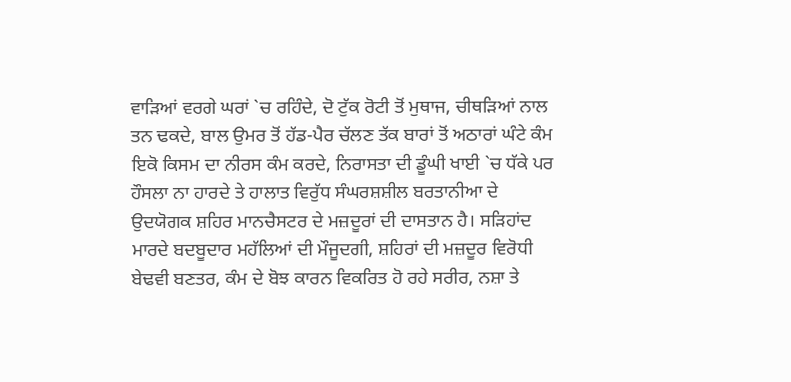ਵਾੜਿਆਂ ਵਰਗੇ ਘਰਾਂ `ਚ ਰਹਿੰਦੇ, ਦੋ ਟੁੱਕ ਰੋਟੀ ਤੋਂ ਮੁਥਾਜ, ਚੀਥੜਿਆਂ ਨਾਲ ਤਨ ਢਕਦੇ, ਬਾਲ ਉਮਰ ਤੋਂ ਹੱਡ-ਪੈਰ ਚੱਲਣ ਤੱਕ ਬਾਰਾਂ ਤੋਂ ਅਠਾਰਾਂ ਘੰਟੇ ਕੰਮ ਇਕੋ ਕਿਸਮ ਦਾ ਨੀਰਸ ਕੰਮ ਕਰਦੇ, ਨਿਰਾਸਤਾ ਦੀ ਡੂੰਘੀ ਖਾਈ `ਚ ਧੱਕੇ ਪਰ ਹੌਸਲਾ ਨਾ ਹਾਰਦੇ ਤੇ ਹਾਲਾਤ ਵਿਰੁੱਧ ਸੰਘਰਸ਼ਸ਼ੀਲ ਬਰਤਾਨੀਆ ਦੇ ਉਦਯੋਗਕ ਸ਼ਹਿਰ ਮਾਨਚੈਸਟਰ ਦੇ ਮਜ਼ਦੂਰਾਂ ਦੀ ਦਾਸਤਾਨ ਹੈ। ਸੜਿਹਾਂਦ ਮਾਰਦੇ ਬਦਬੂਦਾਰ ਮਹੱਲਿਆਂ ਦੀ ਮੌਜੂਦਗੀ, ਸ਼ਹਿਰਾਂ ਦੀ ਮਜ਼ਦੂਰ ਵਿਰੋਧੀ ਬੇਢਵੀ ਬਣਤਰ, ਕੰਮ ਦੇ ਬੋਝ ਕਾਰਨ ਵਿਕਰਿਤ ਹੋ ਰਹੇ ਸਰੀਰ, ਨਸ਼ਾ ਤੇ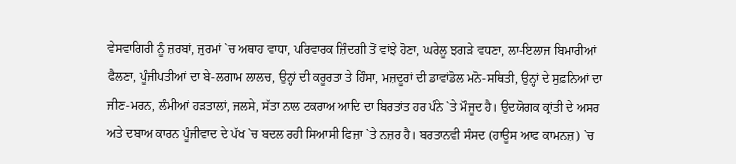ਵੇਸਵਾਗਿਰੀ ਨੂੰ ਜ਼ਰਬਾਂ, ਜੁਰਮਾਂ `ਚ ਅਥਾਹ ਵਾਧਾ, ਪਰਿਵਾਰਕ ਜ਼ਿੰਦਗੀ ਤੋਂ ਵਾਂਝੇ ਹੋਣਾ, ਘਰੇਲੂ ਝਗੜੇ ਵਧਣਾ, ਲਾ-ਇਲਾਜ ਬਿਮਾਰੀਆਂ ਫੈਲਣਾ, ਪੂੰਜੀਪਤੀਆਂ ਦਾ ਬੇ-ਲਗਾਮ ਲਾਲਚ, ਉਨ੍ਹਾਂ ਦੀ ਕਰੂਰਤਾ ਤੇ ਹਿੰਸਾ, ਮਜ਼ਦੂਰਾਂ ਦੀ ਡਾਵਾਂਡੋਲ ਮਨੋ-ਸਥਿਤੀ, ਉਨ੍ਹਾਂ ਦੇ ਸੁਫ਼ਨਿਆਂ ਦਾ ਜੀਣ-ਮਰਨ, ਲੰਮੀਆਂ ਹੜਤਾਲਾਂ, ਜਲਸੇ, ਸੱਤਾ ਨਾਲ ਟਕਰਾਅ ਆਦਿ ਦਾ ਬਿਰਤਾਂਤ ਹਰ ਪੰਨੇ `ਤੇ ਮੌਜੂਦ ਹੈ। ਉਦਯੋਗਕ ਕ੍ਰਾਂਤੀ ਦੇ ਅਸਰ ਅਤੇ ਦਬਾਅ ਕਾਰਨ ਪੂੰਜੀਵਾਦ ਦੇ ਪੱਖ `ਚ ਬਦਲ ਰਹੀ ਸਿਆਸੀ ਫਿਜ਼ਾ `ਤੇ ਨਜ਼ਰ ਹੈ। ਬਰਤਾਨਵੀ ਸੰਸਦ (ਹਾਊਸ ਆਫ ਕਾਮਨਜ਼) `ਚ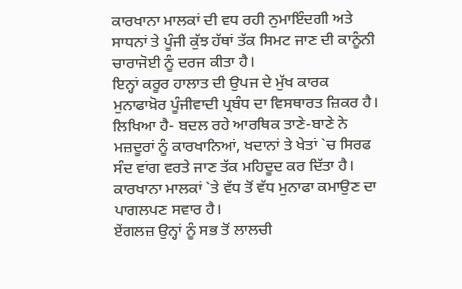ਕਾਰਖਾਨਾ ਮਾਲਕਾਂ ਦੀ ਵਧ ਰਹੀ ਨੁਮਾਇੰਦਗੀ ਅਤੇ ਸਾਧਨਾਂ ਤੇ ਪੂੰਜੀ ਕੁੱਝ ਹੱਥਾਂ ਤੱਕ ਸਿਮਟ ਜਾਣ ਦੀ ਕਾਨੂੰਨੀ ਚਾਰਾਜੋਈ ਨੂੰ ਦਰਜ ਕੀਤਾ ਹੈ।
ਇਨ੍ਹਾਂ ਕਰੂਰ ਹਾਲਾਤ ਦੀ ਉਪਜ ਦੇ ਮੁੱਖ ਕਾਰਕ ਮੁਨਾਫਾਖ਼ੋਰ ਪੂੰਜੀਵਾਦੀ ਪ੍ਰਬੰਧ ਦਾ ਵਿਸਥਾਰਤ ਜ਼ਿਕਰ ਹੈ। ਲਿਖਿਆ ਹੈ- ਬਦਲ ਰਹੇ ਆਰਥਿਕ ਤਾਣੇ-ਬਾਣੇ ਨੇ ਮਜ਼ਦੂਰਾਂ ਨੂੰ ਕਾਰਖਾਨਿਆਂ, ਖਦਾਨਾਂ ਤੇ ਖੇਤਾਂ `ਚ ਸਿਰਫ ਸੰਦ ਵਾਂਗ ਵਰਤੇ ਜਾਣ ਤੱਕ ਮਹਿਦੂਦ ਕਰ ਦਿੱਤਾ ਹੈ। ਕਾਰਖਾਨਾ ਮਾਲਕਾਂ `ਤੇ ਵੱਧ ਤੋਂ ਵੱਧ ਮੁਨਾਫਾ ਕਮਾਉਣ ਦਾ ਪਾਗਲਪਣ ਸਵਾਰ ਹੈ।
ਏਂਗਲਜ਼ ਉਨ੍ਹਾਂ ਨੂੰ ਸਭ ਤੋਂ ਲਾਲਚੀ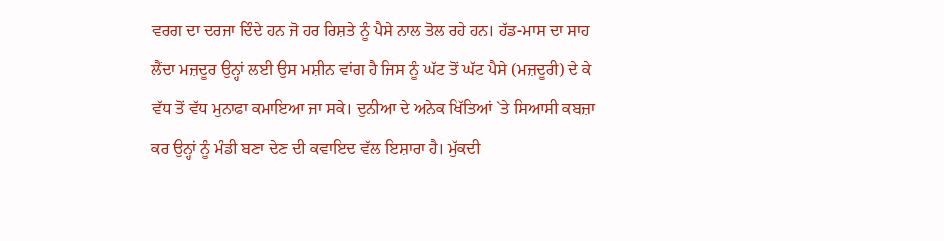ਵਰਗ ਦਾ ਦਰਜਾ ਦਿੰਦੇ ਹਨ ਜੋ ਹਰ ਰਿਸ਼ਤੇ ਨੂੰ ਪੈਸੇ ਨਾਲ ਤੋਲ ਰਹੇ ਹਨ। ਹੱਡ-ਮਾਸ ਦਾ ਸਾਹ ਲੈਂਦਾ ਮਜ਼ਦੂਰ ਉਨ੍ਹਾਂ ਲਈ ਉਸ ਮਸ਼ੀਨ ਵਾਂਗ ਹੈ ਜਿਸ ਨੂੰ ਘੱਟ ਤੋਂ ਘੱਟ ਪੈਸੇ (ਮਜ਼ਦੂਰੀ) ਦੇ ਕੇ ਵੱਧ ਤੋਂ ਵੱਧ ਮੁਨਾਫਾ ਕਮਾਇਆ ਜਾ ਸਕੇ। ਦੁਨੀਆ ਦੇ ਅਨੇਕ ਖਿੱਤਿਆਂ `ਤੇ ਸਿਆਸੀ ਕਬਜ਼ਾ ਕਰ ਉਨ੍ਹਾਂ ਨੂੰ ਮੰਡੀ ਬਣਾ ਦੇਣ ਦੀ ਕਵਾਇਦ ਵੱਲ ਇਸ਼ਾਰਾ ਹੈ। ਮੁੱਕਦੀ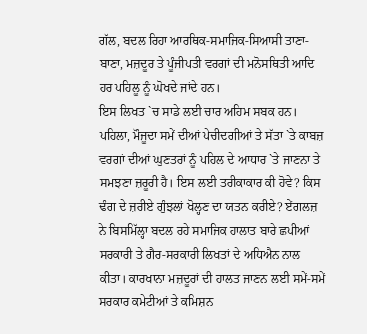ਗੱਲ, ਬਦਲ ਰਿਹਾ ਆਰਥਿਕ-ਸਮਾਜਿਕ-ਸਿਆਸੀ ਤਾਣਾ-ਬਾਣਾ, ਮਜ਼ਦੂਰ ਤੇ ਪੂੰਜੀਪਤੀ ਵਰਗਾਂ ਦੀ ਮਨੋਸਥਿਤੀ ਆਦਿ ਹਰ ਪਹਿਲੂ ਨੂੰ ਘੋਖਦੇ ਜਾਂਦੇ ਹਨ।
ਇਸ ਲਿਖਤ `ਚ ਸਾਡੇ ਲਈ ਚਾਰ ਅਹਿਮ ਸਬਕ ਹਨ।
ਪਹਿਲਾ, ਮੌਜੂਦਾ ਸਮੇਂ ਦੀਆਂ ਪੇਚੀਦਗੀਆਂ ਤੇ ਸੱਤਾ `ਤੇ ਕਾਬਜ਼ ਵਰਗਾਂ ਦੀਆਂ ਘੁਣਤਰਾਂ ਨੂੰ ਪਹਿਲ ਦੇ ਆਧਾਰ `ਤੇ ਜਾਣਨਾ ਤੇ ਸਮਝਣਾ ਜ਼ਰੂਰੀ ਹੈ। ਇਸ ਲਈ ਤਰੀਕਾਕਾਰ ਕੀ ਹੋਵੇ? ਕਿਸ ਢੰਗ ਦੇ ਜ਼ਰੀਏ ਗੁੰਝਲਾਂ ਖੋਲ੍ਹਣ ਦਾ ਯਤਨ ਕਰੀਏ? ਏਂਗਲਜ਼ ਨੇ ਬਿਸਮਿੱਲ੍ਹਾ ਬਦਲ ਰਹੇ ਸਮਾਜਿਕ ਹਾਲਾਤ ਬਾਰੇ ਛਪੀਆਂ ਸਰਕਾਰੀ ਤੇ ਗੈਰ-ਸਰਕਾਰੀ ਲਿਖਤਾਂ ਦੇ ਅਧਿਐਨ ਨਾਲ ਕੀਤਾ। ਕਾਰਖਾਨਾ ਮਜ਼ਦੂਰਾਂ ਦੀ ਹਾਲਤ ਜਾਣਨ ਲਈ ਸਮੇਂ-ਸਮੇਂ ਸਰਕਾਰ ਕਮੇਟੀਆਂ ਤੇ ਕਮਿਸ਼ਨ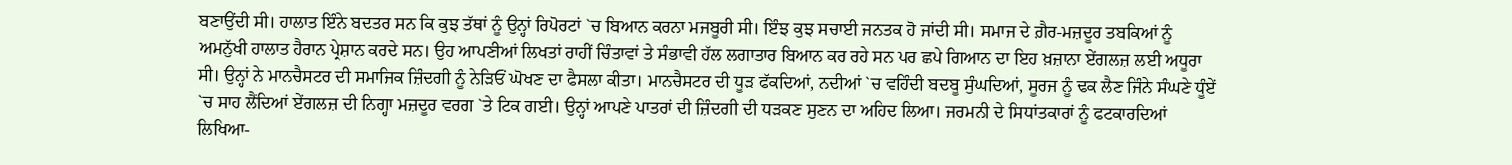ਬਣਾਉਂਦੀ ਸੀ। ਹਾਲਾਤ ਇੰਨੇ ਬਦਤਰ ਸਨ ਕਿ ਕੁਝ ਤੱਥਾਂ ਨੂੰ ਉਨ੍ਹਾਂ ਰਿਪੋਰਟਾਂ `ਚ ਬਿਆਨ ਕਰਨਾ ਮਜਬੂਰੀ ਸੀ। ਇੰਝ ਕੁਝ ਸਚਾਈ ਜਨਤਕ ਹੋ ਜਾਂਦੀ ਸੀ। ਸਮਾਜ ਦੇ ਗ਼ੈਰ-ਮਜ਼ਦੂਰ ਤਬਕਿਆਂ ਨੂੰ ਅਮਨੁੱਖੀ ਹਾਲਾਤ ਹੈਰਾਨ ਪ੍ਰੇਸ਼ਾਨ ਕਰਦੇ ਸਨ। ਉਹ ਆਪਣੀਆਂ ਲਿਖਤਾਂ ਰਾਹੀਂ ਚਿੰਤਾਵਾਂ ਤੇ ਸੰਭਾਵੀ ਹੱਲ ਲਗਾਤਾਰ ਬਿਆਨ ਕਰ ਰਹੇ ਸਨ ਪਰ ਛਪੇ ਗਿਆਨ ਦਾ ਇਹ ਖ਼ਜ਼ਾਨਾ ਏਂਗਲਜ਼ ਲਈ ਅਧੂਰਾ ਸੀ। ਉਨ੍ਹਾਂ ਨੇ ਮਾਨਚੈਸਟਰ ਦੀ ਸਮਾਜਿਕ ਜ਼ਿੰਦਗੀ ਨੂੰ ਨੇੜਿਓਂ ਘੋਖਣ ਦਾ ਫੈਸਲਾ ਕੀਤਾ। ਮਾਨਚੈਸਟਰ ਦੀ ਧੂੜ ਫੱਕਦਿਆਂ, ਨਦੀਆਂ `ਚ ਵਹਿੰਦੀ ਬਦਬੂ ਸੁੰਘਦਿਆਂ, ਸੂਰਜ ਨੂੰ ਢਕ ਲੈਣ ਜਿੰਨੇ ਸੰਘਣੇ ਧੂੰਏਂ `ਚ ਸਾਹ ਲੈਂਦਿਆਂ ਏਂਗਲਜ਼ ਦੀ ਨਿਗ੍ਹਾ ਮਜ਼ਦੂਰ ਵਰਗ `ਤੇ ਟਿਕ ਗਈ। ਉਨ੍ਹਾਂ ਆਪਣੇ ਪਾਤਰਾਂ ਦੀ ਜ਼ਿੰਦਗੀ ਦੀ ਧੜਕਣ ਸੁਣਨ ਦਾ ਅਹਿਦ ਲਿਆ। ਜਰਮਨੀ ਦੇ ਸਿਧਾਂਤਕਾਰਾਂ ਨੂੰ ਫਟਕਾਰਦਿਆਂ ਲਿਖਿਆ-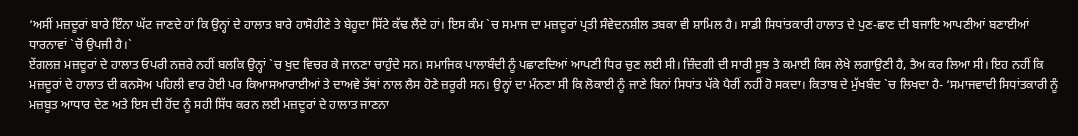‘ਅਸੀਂ ਮਜ਼ਦੂਰਾਂ ਬਾਰੇ ਇੰਨਾ ਘੱਟ ਜਾਣਦੇ ਹਾਂ ਕਿ ਉਨ੍ਹਾਂ ਦੇ ਹਾਲਾਤ ਬਾਰੇ ਹਾਸੋਹੀਣੇ ਤੇ ਬੇਹੂਦਾ ਸਿੱਟੇ ਕੱਢ ਲੈਂਦੇ ਹਾਂ। ਇਸ ਕੰਮ `ਚ ਸਮਾਜ ਦਾ ਮਜ਼ਦੂਰਾਂ ਪ੍ਰਤੀ ਸੰਵੇਦਨਸ਼ੀਲ ਤਬਕਾ ਵੀ ਸ਼ਾਮਿਲ ਹੈ। ਸਾਡੀ ਸਿਧਾਂਤਕਾਰੀ ਹਾਲਾਤ ਦੇ ਪੁਣ-ਛਾਣ ਦੀ ਬਜਾਇ ਆਪਣੀਆਂ ਬਣਾਈਆਂ ਧਾਰਨਾਵਾਂ `ਚੋਂ ਉਪਜੀ ਹੈ।`
ਏਂਗਲਜ਼ ਮਜ਼ਦੂਰਾਂ ਦੇ ਹਾਲਾਤ ਓਪਰੀ ਨਜ਼ਰੇ ਨਹੀਂ ਬਲਕਿ ਉਨ੍ਹਾਂ `ਚ ਖੁਦ ਵਿਚਰ ਕੇ ਜਾਨਣਾ ਚਾਹੁੰਦੇ ਸਨ। ਸਮਾਜਿਕ ਪਾਲਾਬੰਦੀ ਨੂੰ ਪਛਾਣਦਿਆਂ ਆਪਣੀ ਧਿਰ ਚੁਣ ਲਈ ਸੀ। ਜ਼ਿੰਦਗੀ ਦੀ ਸਾਰੀ ਸੂਝ ਤੇ ਕਮਾਈ ਕਿਸ ਲੇਖੇ ਲਗਾਉਣੀ ਹੈ, ਤੈਅ ਕਰ ਲਿਆ ਸੀ। ਇਹ ਨਹੀਂ ਕਿ ਮਜ਼ਦੂਰਾਂ ਦੇ ਹਾਲਾਤ ਦੀ ਕਨਸੋਅ ਪਹਿਲੀ ਵਾਰ ਹੋਈ ਪਰ ਕਿਆਸਆਰਾਈਆਂ ਤੇ ਦਾਅਵੇ ਤੱਥਾਂ ਨਾਲ ਲੈਸ ਹੋਣੇ ਜ਼ਰੂਰੀ ਸਨ। ਉਨ੍ਹਾਂ ਦਾ ਮੰਨਣਾ ਸੀ ਕਿ ਲੋਕਾਈ ਨੂੰ ਜਾਣੇ ਬਿਨਾਂ ਸਿਧਾਂਤ ਪੱਕੇ ਪੈਰੀਂ ਨਹੀਂ ਹੋ ਸਕਦਾ। ਕਿਤਾਬ ਦੇ ਮੁੱਖਬੰਦ `ਚ ਲਿਖਦਾ ਹੈ- ‘ਸਮਾਜਵਾਦੀ ਸਿਧਾਂਤਕਾਰੀ ਨੂੰ ਮਜ਼ਬੂਤ ਆਧਾਰ ਦੇਣ ਅਤੇ ਇਸ ਦੀ ਹੋਂਦ ਨੂੰ ਸਹੀ ਸਿੱਧ ਕਰਨ ਲਈ ਮਜ਼ਦੂਰਾਂ ਦੇ ਹਾਲਾਤ ਜਾਣਨਾ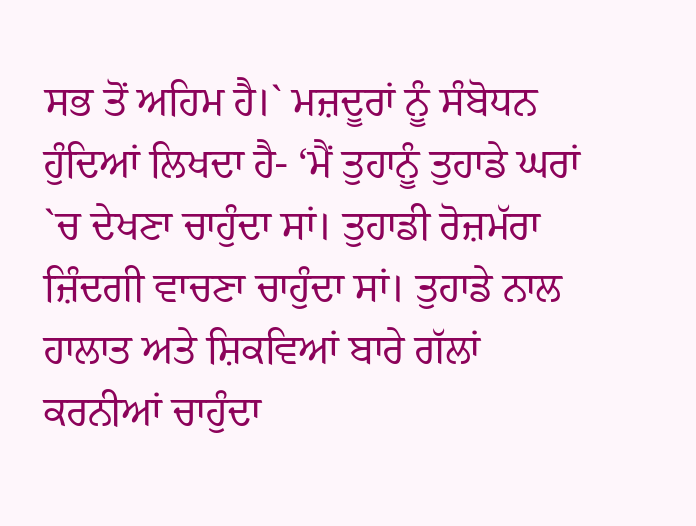ਸਭ ਤੋਂ ਅਹਿਮ ਹੈ।` ਮਜ਼ਦੂਰਾਂ ਨੂੰ ਸੰਬੋਧਨ ਹੁੰਦਿਆਂ ਲਿਖਦਾ ਹੈ- ‘ਮੈਂ ਤੁਹਾਨੂੰ ਤੁਹਾਡੇ ਘਰਾਂ `ਚ ਦੇਖਣਾ ਚਾਹੁੰਦਾ ਸਾਂ। ਤੁਹਾਡੀ ਰੋਜ਼ਮੱਰਾ ਜ਼ਿੰਦਗੀ ਵਾਚਣਾ ਚਾਹੁੰਦਾ ਸਾਂ। ਤੁਹਾਡੇ ਨਾਲ ਹਾਲਾਤ ਅਤੇ ਸ਼ਿਕਵਿਆਂ ਬਾਰੇ ਗੱਲਾਂ ਕਰਨੀਆਂ ਚਾਹੁੰਦਾ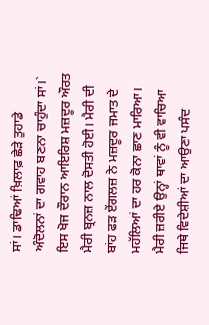ਸਾਂ। ਡਾਢਿਆਂ ਖ਼ਿਲਾਫ਼ ਛੇੜੇ ਤੁਹਾਡੇ ਅੰਦੋਲਨਾਂ ਦਾ ਗਵਾਹ ਬਣਨਾ ਚਾਹੁੰਦਾ ਸਾਂ।`
ਇਸ ਖੋਜ ਦੌਰਾਨ ਆਇਰਿਸ਼ ਮਜ਼ਦੂਰ ਔਰਤ ਮੈਰੀ ਬ੍ਰਨਜ਼ ਨਾਲ ਦੋਸਤੀ ਹੋਈ। ਮੈਰੀ ਦੀ ਬਾਂਹ ਫੜ ਏਂਗਲਜ਼ ਨੇ ਮਜ਼ਦੂਰ ਜਮਾਤ ਦੇ ਮਹੱਲਿਆਂ ਦਾ ਹਰ ਕੋਨਾ ਛਾਣ ਮਾਰਿਆ। ਮੈਰੀ ਜ਼ਰੀਏ ਉਨ੍ਹਾਂ ਥਾਵਾਂ ਨੂੰ ਵੀ ਵਾਚਿਆ ਜਿਥੇ ਵਿਦੇਸ਼ੀਆਂ ਦਾ ਆਉਣਾ ਪਸੰਦ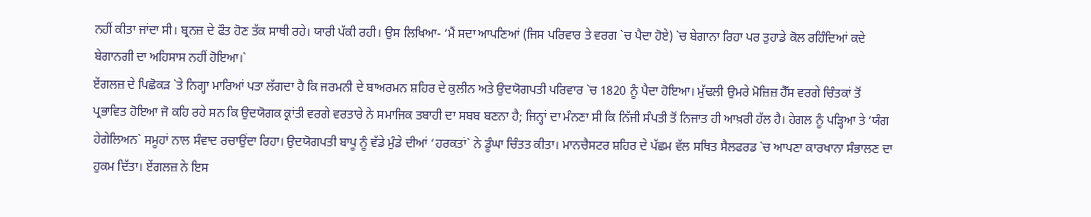ਨਹੀਂ ਕੀਤਾ ਜਾਂਦਾ ਸੀ। ਬ੍ਰਨਜ਼ ਦੇ ਫੌਤ ਹੋਣ ਤੱਕ ਸਾਥੀ ਰਹੇ। ਯਾਰੀ ਪੱਕੀ ਰਹੀ। ਉਸ ਲਿਖਿਆ- ‘ਮੈਂ ਸਦਾ ਆਪਣਿਆਂ (ਜਿਸ ਪਰਿਵਾਰ ਤੇ ਵਰਗ `ਚ ਪੈਦਾ ਹੋਏ) `ਚ ਬੇਗਾਨਾ ਰਿਹਾ ਪਰ ਤੁਹਾਡੇ ਕੋਲ ਰਹਿੰਦਿਆਂ ਕਦੇ ਬੇਗਾਨਗੀ ਦਾ ਅਹਿਸਾਸ ਨਹੀਂ ਹੋਇਆ।`
ਏਂਗਲਜ਼ ਦੇ ਪਿਛੋਕੜ `ਤੇ ਨਿਗ੍ਹਾ ਮਾਰਿਆਂ ਪਤਾ ਲੱਗਦਾ ਹੈ ਕਿ ਜਰਮਨੀ ਦੇ ਬਾਅਰਮਨ ਸ਼ਹਿਰ ਦੇ ਕੁਲੀਨ ਅਤੇ ਉਦਯੋਗਪਤੀ ਪਰਿਵਾਰ `ਚ 1820 ਨੂੰ ਪੈਦਾ ਹੋਇਆ। ਮੁੱਢਲੀ ਉਮਰੇ ਮੋਜ਼ਿਜ਼ ਹੈੱਸ ਵਰਗੇ ਚਿੰਤਕਾਂ ਤੋਂ ਪ੍ਰਭਾਵਿਤ ਹੋਇਆ ਜੋ ਕਹਿ ਰਹੇ ਸਨ ਕਿ ਉਦਯੋਗਕ ਕ੍ਰਾਂਤੀ ਵਰਗੇ ਵਰਤਾਰੇ ਨੇ ਸਮਾਜਿਕ ਤਬਾਹੀ ਦਾ ਸਬਬ ਬਣਨਾ ਹੈ; ਜਿਨ੍ਹਾਂ ਦਾ ਮੰਨਣਾ ਸੀ ਕਿ ਨਿੱਜੀ ਸੰਪਤੀ ਤੋਂ ਨਿਜਾਤ ਹੀ ਆਖ਼ਰੀ ਹੱਲ ਹੈ। ਹੇਗਲ ਨੂੰ ਪੜ੍ਹਿਆ ਤੇ ‘ਯੰਗ ਹੇਗੇਲਿਅਨ` ਸਮੂਹਾਂ ਨਾਲ ਸੰਵਾਦ ਰਚਾਉਂਦਾ ਰਿਹਾ। ਉਦਯੋਗਪਤੀ ਬਾਪੂ ਨੂੰ ਵੱਡੇ ਮੁੰਡੇ ਦੀਆਂ ‘ਹਰਕਤਾਂ` ਨੇ ਡੂੰਘਾ ਚਿੰਤਤ ਕੀਤਾ। ਮਾਨਚੈਸਟਰ ਸ਼ਹਿਰ ਦੇ ਪੱਛਮ ਵੱਲ ਸਥਿਤ ਸੈਲਫਰਡ `ਚ ਆਪਣਾ ਕਾਰਖਾਨਾ ਸੰਭਾਲਣ ਦਾ ਹੁਕਮ ਦਿੱਤਾ। ਏਂਗਲਜ਼ ਨੇ ਇਸ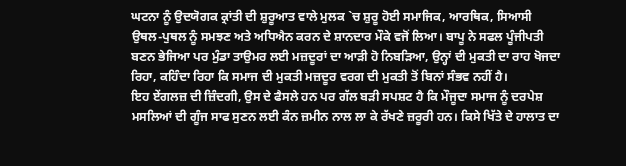ਘਟਨਾ ਨੂੰ ਉਦਯੋਗਕ ਕ੍ਰਾਂਤੀ ਦੀ ਸ਼ੁਰੂਆਤ ਵਾਲੇ ਮੁਲਕ `ਚ ਸ਼ੁਰੂ ਹੋਈ ਸਮਾਜਿਕ, ਆਰਥਿਕ, ਸਿਆਸੀ ਉਥਲ-ਪੁਥਲ ਨੂੰ ਸਮਝਣ ਅਤੇ ਅਧਿਐਨ ਕਰਨ ਦੇ ਸ਼ਾਨਦਾਰ ਮੌਕੇ ਵਜੋਂ ਲਿਆ। ਬਾਪੂ ਨੇ ਸਫਲ ਪੂੰਜੀਪਤੀ ਬਣਨ ਭੇਜਿਆ ਪਰ ਮੁੰਡਾ ਤਾਉਮਰ ਲਈ ਮਜ਼ਦੂਰਾਂ ਦਾ ਆੜੀ ਹੋ ਨਿਬੜਿਆ, ਉਨ੍ਹਾਂ ਦੀ ਮੁਕਤੀ ਦਾ ਰਾਹ ਖੋਜਦਾ ਰਿਹਾ, ਕਹਿੰਦਾ ਰਿਹਾ ਕਿ ਸਮਾਜ ਦੀ ਮੁਕਤੀ ਮਜ਼ਦੂਰ ਵਰਗ ਦੀ ਮੁਕਤੀ ਤੋਂ ਬਿਨਾਂ ਸੰਭਵ ਨਹੀਂ ਹੈ।
ਇਹ ਏਂਗਲਜ਼ ਦੀ ਜ਼ਿੰਦਗੀ, ਉਸ ਦੇ ਫੈਸਲੇ ਹਨ ਪਰ ਗੱਲ ਬੜੀ ਸਪਸ਼ਟ ਹੈ ਕਿ ਮੌਜੂਦਾ ਸਮਾਜ ਨੂੰ ਦਰਪੇਸ਼ ਮਸਲਿਆਂ ਦੀ ਗੂੰਜ ਸਾਫ ਸੁਣਨ ਲਈ ਕੰਨ ਜ਼ਮੀਨ ਨਾਲ ਲਾ ਕੇ ਰੱਖਣੇ ਜ਼ਰੂਰੀ ਹਨ। ਕਿਸੇ ਖਿੱਤੇ ਦੇ ਹਾਲਾਤ ਦਾ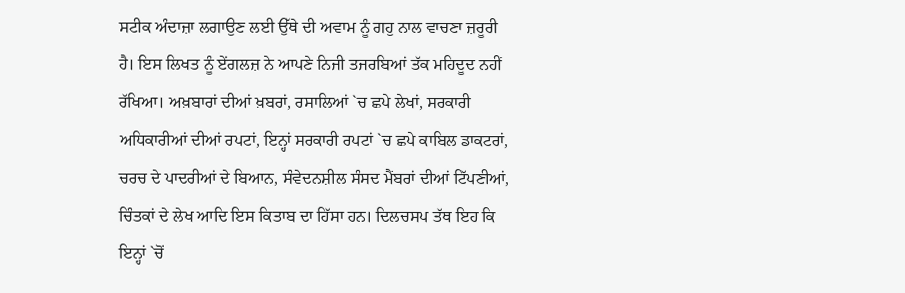ਸਟੀਕ ਅੰਦਾਜ਼ਾ ਲਗਾਉਣ ਲਈ ਉੱਥੇ ਦੀ ਅਵਾਮ ਨੂੰ ਗਹੁ ਨਾਲ ਵਾਚਣਾ ਜ਼ਰੂਰੀ ਹੈ। ਇਸ ਲਿਖਤ ਨੂੰ ਏਂਗਲਜ਼ ਨੇ ਆਪਣੇ ਨਿਜੀ ਤਜਰਬਿਆਂ ਤੱਕ ਮਹਿਦੂਦ ਨਹੀਂ ਰੱਖਿਆ। ਅਖ਼ਬਾਰਾਂ ਦੀਆਂ ਖ਼ਬਰਾਂ, ਰਸਾਲਿਆਂ `ਚ ਛਪੇ ਲੇਖਾਂ, ਸਰਕਾਰੀ ਅਧਿਕਾਰੀਆਂ ਦੀਆਂ ਰਪਟਾਂ, ਇਨ੍ਹਾਂ ਸਰਕਾਰੀ ਰਪਟਾਂ `ਚ ਛਪੇ ਕਾਬਿਲ ਡਾਕਟਰਾਂ, ਚਰਚ ਦੇ ਪਾਦਰੀਆਂ ਦੇ ਬਿਆਨ, ਸੰਵੇਦਨਸ਼ੀਲ ਸੰਸਦ ਮੈਂਬਰਾਂ ਦੀਆਂ ਟਿੱਪਣੀਆਂ, ਚਿੰਤਕਾਂ ਦੇ ਲੇਖ ਆਦਿ ਇਸ ਕਿਤਾਬ ਦਾ ਹਿੱਸਾ ਹਨ। ਦਿਲਚਸਪ ਤੱਥ ਇਹ ਕਿ ਇਨ੍ਹਾਂ `ਚੋਂ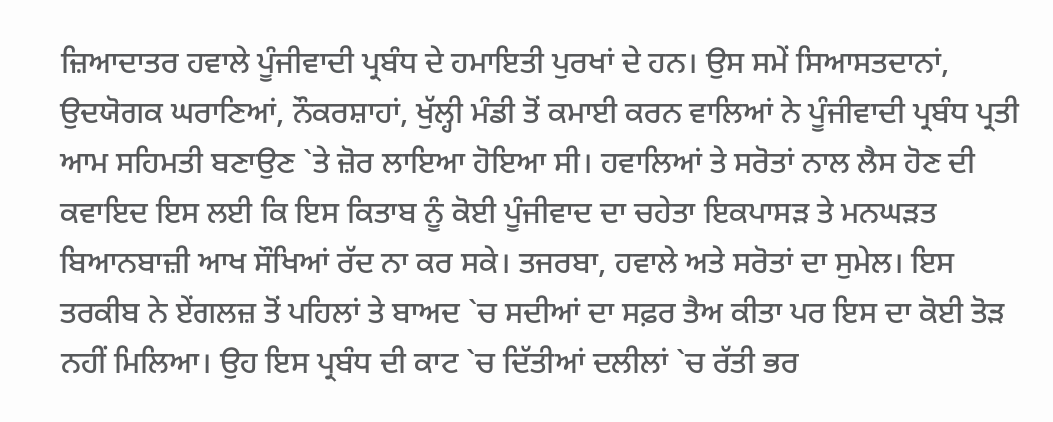ਜ਼ਿਆਦਾਤਰ ਹਵਾਲੇ ਪੂੰਜੀਵਾਦੀ ਪ੍ਰਬੰਧ ਦੇ ਹਮਾਇਤੀ ਪੁਰਖਾਂ ਦੇ ਹਨ। ਉਸ ਸਮੇਂ ਸਿਆਸਤਦਾਨਾਂ, ਉਦਯੋਗਕ ਘਰਾਣਿਆਂ, ਨੌਕਰਸ਼ਾਹਾਂ, ਖੁੱਲ੍ਹੀ ਮੰਡੀ ਤੋਂ ਕਮਾਈ ਕਰਨ ਵਾਲਿਆਂ ਨੇ ਪੂੰਜੀਵਾਦੀ ਪ੍ਰਬੰਧ ਪ੍ਰਤੀ ਆਮ ਸਹਿਮਤੀ ਬਣਾਉਣ `ਤੇ ਜ਼ੋਰ ਲਾਇਆ ਹੋਇਆ ਸੀ। ਹਵਾਲਿਆਂ ਤੇ ਸਰੋਤਾਂ ਨਾਲ ਲੈਸ ਹੋਣ ਦੀ ਕਵਾਇਦ ਇਸ ਲਈ ਕਿ ਇਸ ਕਿਤਾਬ ਨੂੰ ਕੋਈ ਪੂੰਜੀਵਾਦ ਦਾ ਚਹੇਤਾ ਇਕਪਾਸੜ ਤੇ ਮਨਘੜਤ ਬਿਆਨਬਾਜ਼ੀ ਆਖ ਸੌਖਿਆਂ ਰੱਦ ਨਾ ਕਰ ਸਕੇ। ਤਜਰਬਾ, ਹਵਾਲੇ ਅਤੇ ਸਰੋਤਾਂ ਦਾ ਸੁਮੇਲ। ਇਸ ਤਰਕੀਬ ਨੇ ਏਂਗਲਜ਼ ਤੋਂ ਪਹਿਲਾਂ ਤੇ ਬਾਅਦ `ਚ ਸਦੀਆਂ ਦਾ ਸਫ਼ਰ ਤੈਅ ਕੀਤਾ ਪਰ ਇਸ ਦਾ ਕੋਈ ਤੋੜ ਨਹੀਂ ਮਿਲਿਆ। ਉਹ ਇਸ ਪ੍ਰਬੰਧ ਦੀ ਕਾਟ `ਚ ਦਿੱਤੀਆਂ ਦਲੀਲਾਂ `ਚ ਰੱਤੀ ਭਰ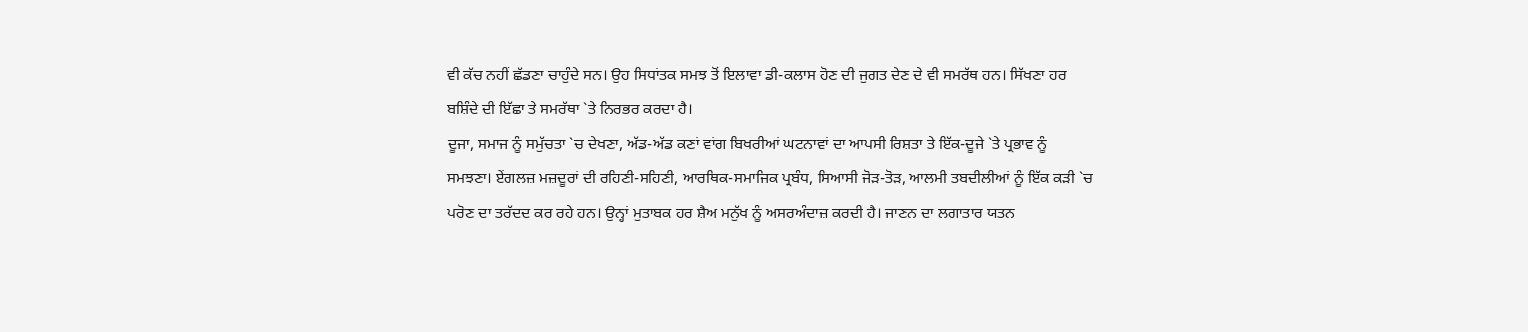ਵੀ ਕੱਚ ਨਹੀਂ ਛੱਡਣਾ ਚਾਹੁੰਦੇ ਸਨ। ਉਹ ਸਿਧਾਂਤਕ ਸਮਝ ਤੋਂ ਇਲਾਵਾ ਡੀ-ਕਲਾਸ ਹੋਣ ਦੀ ਜੁਗਤ ਦੇਣ ਦੇ ਵੀ ਸਮਰੱਥ ਹਨ। ਸਿੱਖਣਾ ਹਰ ਬਸ਼ਿੰਦੇ ਦੀ ਇੱਛਾ ਤੇ ਸਮਰੱਥਾ `ਤੇ ਨਿਰਭਰ ਕਰਦਾ ਹੈ।
ਦੂਜਾ, ਸਮਾਜ ਨੂੰ ਸਮੁੱਚਤਾ `ਚ ਦੇਖਣਾ, ਅੱਡ-ਅੱਡ ਕਣਾਂ ਵਾਂਗ ਬਿਖਰੀਆਂ ਘਟਨਾਵਾਂ ਦਾ ਆਪਸੀ ਰਿਸ਼ਤਾ ਤੇ ਇੱਕ-ਦੂਜੇ `ਤੇ ਪ੍ਰਭਾਵ ਨੂੰ ਸਮਝਣਾ। ਏਂਗਲਜ਼ ਮਜ਼ਦੂਰਾਂ ਦੀ ਰਹਿਣੀ-ਸਹਿਣੀ, ਆਰਥਿਕ-ਸਮਾਜਿਕ ਪ੍ਰਬੰਧ, ਸਿਆਸੀ ਜੋੜ-ਤੋੜ, ਆਲਮੀ ਤਬਦੀਲੀਆਂ ਨੂੰ ਇੱਕ ਕੜੀ `ਚ ਪਰੋਣ ਦਾ ਤਰੱਦਦ ਕਰ ਰਹੇ ਹਨ। ਉਨ੍ਹਾਂ ਮੁਤਾਬਕ ਹਰ ਸ਼ੈਅ ਮਨੁੱਖ ਨੂੰ ਅਸਰਅੰਦਾਜ਼ ਕਰਦੀ ਹੈ। ਜਾਣਨ ਦਾ ਲਗਾਤਾਰ ਯਤਨ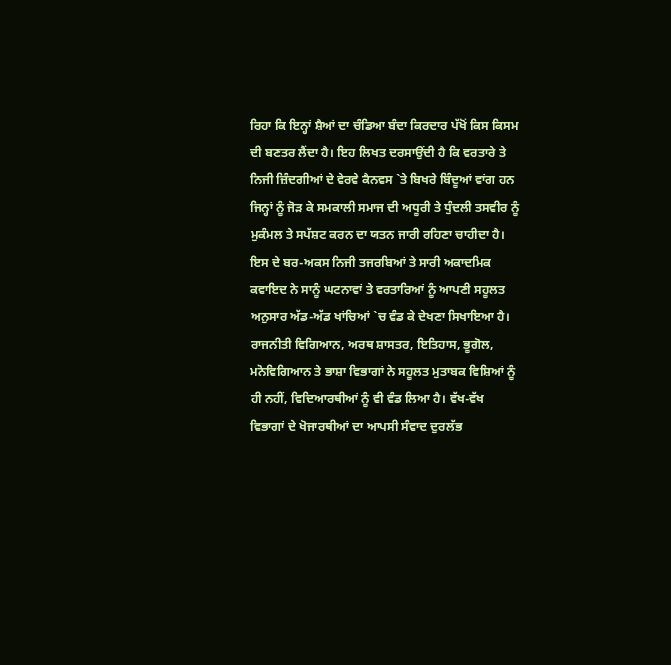ਰਿਹਾ ਕਿ ਇਨ੍ਹਾਂ ਸ਼ੈਆਂ ਦਾ ਚੰਡਿਆ ਬੰਦਾ ਕਿਰਦਾਰ ਪੱਖੋਂ ਕਿਸ ਕਿਸਮ ਦੀ ਬਣਤਰ ਲੈਂਦਾ ਹੈ। ਇਹ ਲਿਖਤ ਦਰਸਾਉਂਦੀ ਹੈ ਕਿ ਵਰਤਾਰੇ ਤੇ ਨਿਜੀ ਜ਼ਿੰਦਗੀਆਂ ਦੇ ਵੇਰਵੇ ਕੈਨਵਸ `ਤੇ ਬਿਖਰੇ ਬਿੰਦੂਆਂ ਵਾਂਗ ਹਨ ਜਿਨ੍ਹਾਂ ਨੂੰ ਜੋੜ ਕੇ ਸਮਕਾਲੀ ਸਮਾਜ ਦੀ ਅਧੂਰੀ ਤੇ ਧੁੰਦਲੀ ਤਸਵੀਰ ਨੂੰ ਮੁਕੰਮਲ ਤੇ ਸਪੱਸ਼ਟ ਕਰਨ ਦਾ ਯਤਨ ਜਾਰੀ ਰਹਿਣਾ ਚਾਹੀਦਾ ਹੈ। ਇਸ ਦੇ ਬਰ-ਅਕਸ ਨਿਜੀ ਤਜਰਬਿਆਂ ਤੇ ਸਾਰੀ ਅਕਾਦਮਿਕ ਕਵਾਇਦ ਨੇ ਸਾਨੂੰ ਘਟਨਾਵਾਂ ਤੇ ਵਰਤਾਰਿਆਂ ਨੂੰ ਆਪਣੀ ਸਹੂਲਤ ਅਨੁਸਾਰ ਅੱਡ-ਅੱਡ ਖਾਂਚਿਆਂ `ਚ ਵੰਡ ਕੇ ਦੇਖਣਾ ਸਿਖਾਇਆ ਹੈ। ਰਾਜਨੀਤੀ ਵਿਗਿਆਨ, ਅਰਥ ਸ਼ਾਸਤਰ, ਇਤਿਹਾਸ, ਭੂਗੋਲ, ਮਨੋਵਿਗਿਆਨ ਤੇ ਭਾਸ਼ਾ ਵਿਭਾਗਾਂ ਨੇ ਸਹੂਲਤ ਮੁਤਾਬਕ ਵਿਸ਼ਿਆਂ ਨੂੰ ਹੀ ਨਹੀਂ, ਵਿਦਿਆਰਥੀਆਂ ਨੂੰ ਵੀ ਵੰਡ ਲਿਆ ਹੈ। ਵੱਖ-ਵੱਖ ਵਿਭਾਗਾਂ ਦੇ ਖੋਜਾਰਥੀਆਂ ਦਾ ਆਪਸੀ ਸੰਵਾਦ ਦੁਰਲੱਭ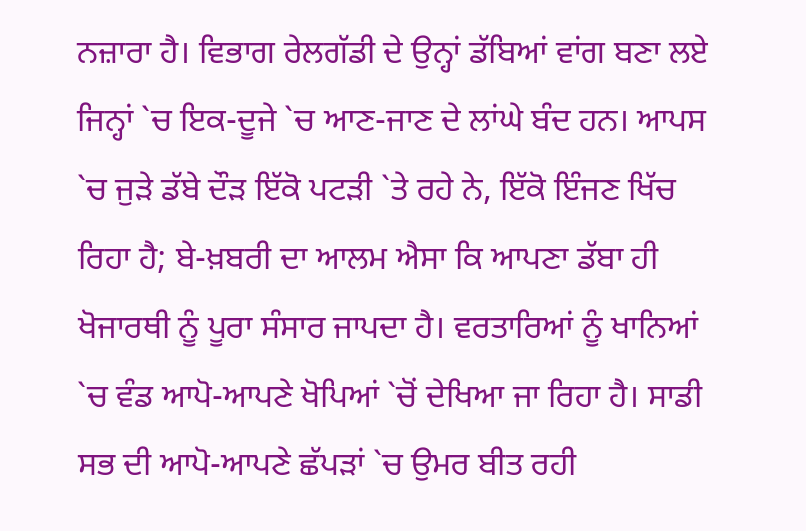ਨਜ਼ਾਰਾ ਹੈ। ਵਿਭਾਗ ਰੇਲਗੱਡੀ ਦੇ ਉਨ੍ਹਾਂ ਡੱਬਿਆਂ ਵਾਂਗ ਬਣਾ ਲਏ ਜਿਨ੍ਹਾਂ `ਚ ਇਕ-ਦੂਜੇ `ਚ ਆਣ-ਜਾਣ ਦੇ ਲਾਂਘੇ ਬੰਦ ਹਨ। ਆਪਸ `ਚ ਜੁੜੇ ਡੱਬੇ ਦੌੜ ਇੱਕੋ ਪਟੜੀ `ਤੇ ਰਹੇ ਨੇ, ਇੱਕੋ ਇੰਜਣ ਖਿੱਚ ਰਿਹਾ ਹੈ; ਬੇ-ਖ਼ਬਰੀ ਦਾ ਆਲਮ ਐਸਾ ਕਿ ਆਪਣਾ ਡੱਬਾ ਹੀ ਖੋਜਾਰਥੀ ਨੂੰ ਪੂਰਾ ਸੰਸਾਰ ਜਾਪਦਾ ਹੈ। ਵਰਤਾਰਿਆਂ ਨੂੰ ਖਾਨਿਆਂ `ਚ ਵੰਡ ਆਪੋ-ਆਪਣੇ ਖੋਪਿਆਂ `ਚੋਂ ਦੇਖਿਆ ਜਾ ਰਿਹਾ ਹੈ। ਸਾਡੀ ਸਭ ਦੀ ਆਪੋ-ਆਪਣੇ ਛੱਪੜਾਂ `ਚ ਉਮਰ ਬੀਤ ਰਹੀ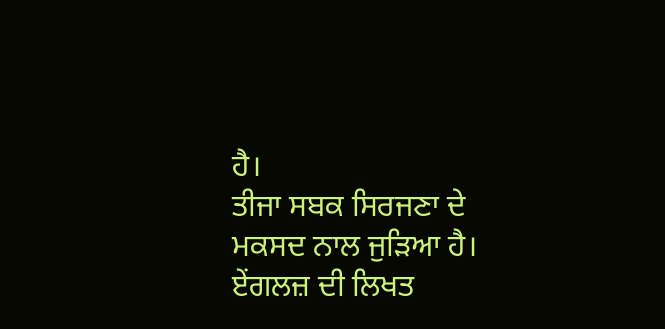ਹੈ।
ਤੀਜਾ ਸਬਕ ਸਿਰਜਣਾ ਦੇ ਮਕਸਦ ਨਾਲ ਜੁੜਿਆ ਹੈ। ਏਂਗਲਜ਼ ਦੀ ਲਿਖਤ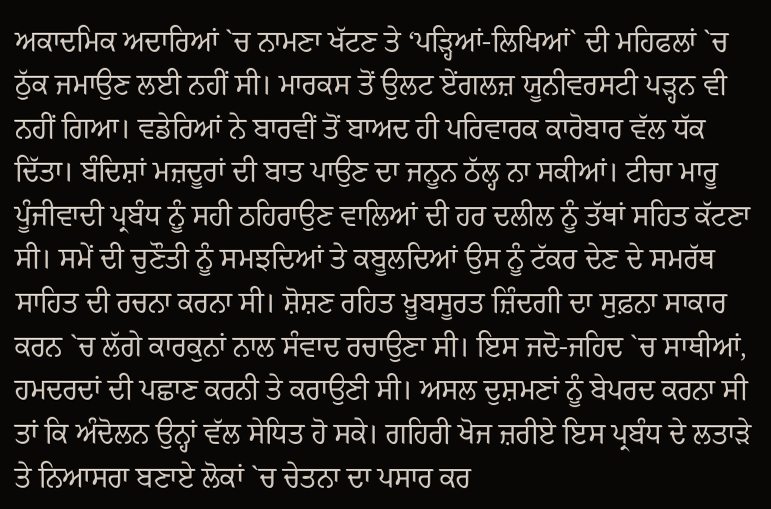ਅਕਾਦਮਿਕ ਅਦਾਰਿਆਂ `ਚ ਨਾਮਣਾ ਖੱਟਣ ਤੇ ‘ਪੜ੍ਹਿਆਂ-ਲਿਖਿਆਂ` ਦੀ ਮਹਿਫਲਾਂ `ਚ ਠੁੱਕ ਜਮਾਉਣ ਲਈ ਨਹੀਂ ਸੀ। ਮਾਰਕਸ ਤੋਂ ਉਲਟ ਏਂਗਲਜ਼ ਯੂਨੀਵਰਸਟੀ ਪੜ੍ਹਨ ਵੀ ਨਹੀਂ ਗਿਆ। ਵਡੇਰਿਆਂ ਨੇ ਬਾਰਵੀਂ ਤੋਂ ਬਾਅਦ ਹੀ ਪਰਿਵਾਰਕ ਕਾਰੋਬਾਰ ਵੱਲ ਧੱਕ ਦਿੱਤਾ। ਬੰਦਿਸ਼ਾਂ ਮਜ਼ਦੂਰਾਂ ਦੀ ਬਾਤ ਪਾਉਣ ਦਾ ਜਨੂਨ ਠੱਲ੍ਹ ਨਾ ਸਕੀਆਂ। ਟੀਚਾ ਮਾਰੂ ਪੂੰਜੀਵਾਦੀ ਪ੍ਰਬੰਧ ਨੂੰ ਸਹੀ ਠਹਿਰਾਉਣ ਵਾਲਿਆਂ ਦੀ ਹਰ ਦਲੀਲ ਨੂੰ ਤੱਥਾਂ ਸਹਿਤ ਕੱਟਣਾ ਸੀ। ਸਮੇਂ ਦੀ ਚੁਣੌਤੀ ਨੂੰ ਸਮਝਦਿਆਂ ਤੇ ਕਬੂਲਦਿਆਂ ਉਸ ਨੂੰ ਟੱਕਰ ਦੇਣ ਦੇ ਸਮਰੱਥ ਸਾਹਿਤ ਦੀ ਰਚਨਾ ਕਰਨਾ ਸੀ। ਸ਼ੋਸ਼ਣ ਰਹਿਤ ਖ਼ੂਬਸੂਰਤ ਜ਼ਿੰਦਗੀ ਦਾ ਸੁਫ਼ਨਾ ਸਾਕਾਰ ਕਰਨ `ਚ ਲੱਗੇ ਕਾਰਕੁਨਾਂ ਨਾਲ ਸੰਵਾਦ ਰਚਾਉਣਾ ਸੀ। ਇਸ ਜਦੋ-ਜਹਿਦ `ਚ ਸਾਥੀਆਂ, ਹਮਦਰਦਾਂ ਦੀ ਪਛਾਣ ਕਰਨੀ ਤੇ ਕਰਾਉਣੀ ਸੀ। ਅਸਲ ਦੁਸ਼ਮਣਾਂ ਨੂੰ ਬੇਪਰਦ ਕਰਨਾ ਸੀ ਤਾਂ ਕਿ ਅੰਦੋਲਨ ਉਨ੍ਹਾਂ ਵੱਲ ਸੇਧਿਤ ਹੋ ਸਕੇ। ਗਹਿਰੀ ਖੋਜ ਜ਼ਰੀਏ ਇਸ ਪ੍ਰਬੰਧ ਦੇ ਲਤਾੜੇ ਤੇ ਨਿਆਸਰਾ ਬਣਾਏ ਲੋਕਾਂ `ਚ ਚੇਤਨਾ ਦਾ ਪਸਾਰ ਕਰ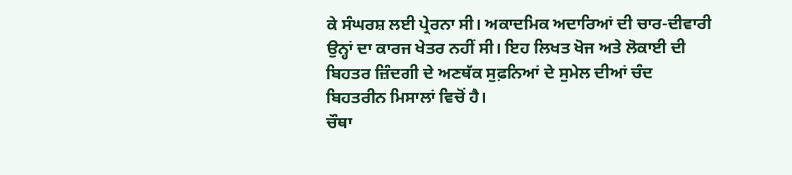ਕੇ ਸੰਘਰਸ਼ ਲਈ ਪ੍ਰੇਰਨਾ ਸੀ। ਅਕਾਦਮਿਕ ਅਦਾਰਿਆਂ ਦੀ ਚਾਰ-ਦੀਵਾਰੀ ਉਨ੍ਹਾਂ ਦਾ ਕਾਰਜ ਖੇਤਰ ਨਹੀਂ ਸੀ। ਇਹ ਲਿਖਤ ਖੋਜ ਅਤੇ ਲੋਕਾਈ ਦੀ ਬਿਹਤਰ ਜ਼ਿੰਦਗੀ ਦੇ ਅਣਥੱਕ ਸੁਫ਼ਨਿਆਂ ਦੇ ਸੁਮੇਲ ਦੀਆਂ ਚੰਦ ਬਿਹਤਰੀਨ ਮਿਸਾਲਾਂ ਵਿਚੋਂ ਹੈ।
ਚੌਥਾ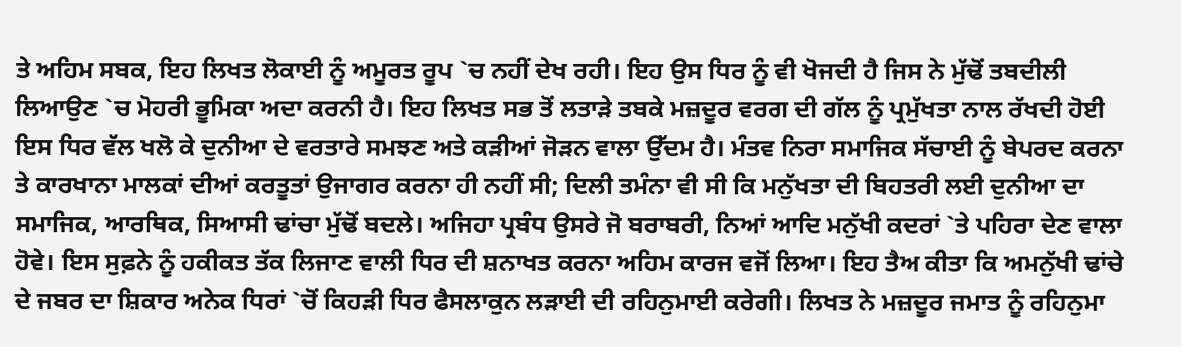ਤੇ ਅਹਿਮ ਸਬਕ, ਇਹ ਲਿਖਤ ਲੋਕਾਈ ਨੂੰ ਅਮੂਰਤ ਰੂਪ `ਚ ਨਹੀਂ ਦੇਖ ਰਹੀ। ਇਹ ਉਸ ਧਿਰ ਨੂੰ ਵੀ ਖੋਜਦੀ ਹੈ ਜਿਸ ਨੇ ਮੁੱਢੋਂ ਤਬਦੀਲੀ ਲਿਆਉਣ `ਚ ਮੋਹਰੀ ਭੂਮਿਕਾ ਅਦਾ ਕਰਨੀ ਹੈ। ਇਹ ਲਿਖਤ ਸਭ ਤੋਂ ਲਤਾੜੇ ਤਬਕੇ ਮਜ਼ਦੂਰ ਵਰਗ ਦੀ ਗੱਲ ਨੂੰ ਪ੍ਰਮੁੱਖਤਾ ਨਾਲ ਰੱਖਦੀ ਹੋਈ ਇਸ ਧਿਰ ਵੱਲ ਖਲੋ ਕੇ ਦੁਨੀਆ ਦੇ ਵਰਤਾਰੇ ਸਮਝਣ ਅਤੇ ਕੜੀਆਂ ਜੋੜਨ ਵਾਲਾ ਉੱਦਮ ਹੈ। ਮੰਤਵ ਨਿਰਾ ਸਮਾਜਿਕ ਸੱਚਾਈ ਨੂੰ ਬੇਪਰਦ ਕਰਨਾ ਤੇ ਕਾਰਖਾਨਾ ਮਾਲਕਾਂ ਦੀਆਂ ਕਰਤੂਤਾਂ ਉਜਾਗਰ ਕਰਨਾ ਹੀ ਨਹੀਂ ਸੀ; ਦਿਲੀ ਤਮੰਨਾ ਵੀ ਸੀ ਕਿ ਮਨੁੱਖਤਾ ਦੀ ਬਿਹਤਰੀ ਲਈ ਦੁਨੀਆ ਦਾ ਸਮਾਜਿਕ, ਆਰਥਿਕ, ਸਿਆਸੀ ਢਾਂਚਾ ਮੁੱਢੋਂ ਬਦਲੇ। ਅਜਿਹਾ ਪ੍ਰਬੰਧ ਉਸਰੇ ਜੋ ਬਰਾਬਰੀ, ਨਿਆਂ ਆਦਿ ਮਨੁੱਖੀ ਕਦਰਾਂ `ਤੇ ਪਹਿਰਾ ਦੇਣ ਵਾਲਾ ਹੋਵੇ। ਇਸ ਸੁਫ਼ਨੇ ਨੂੰ ਹਕੀਕਤ ਤੱਕ ਲਿਜਾਣ ਵਾਲੀ ਧਿਰ ਦੀ ਸ਼ਨਾਖਤ ਕਰਨਾ ਅਹਿਮ ਕਾਰਜ ਵਜੋਂ ਲਿਆ। ਇਹ ਤੈਅ ਕੀਤਾ ਕਿ ਅਮਨੁੱਖੀ ਢਾਂਚੇ ਦੇ ਜਬਰ ਦਾ ਸ਼ਿਕਾਰ ਅਨੇਕ ਧਿਰਾਂ `ਚੋਂ ਕਿਹੜੀ ਧਿਰ ਫੈਸਲਾਕੁਨ ਲੜਾਈ ਦੀ ਰਹਿਨੁਮਾਈ ਕਰੇਗੀ। ਲਿਖਤ ਨੇ ਮਜ਼ਦੂਰ ਜਮਾਤ ਨੂੰ ਰਹਿਨੁਮਾ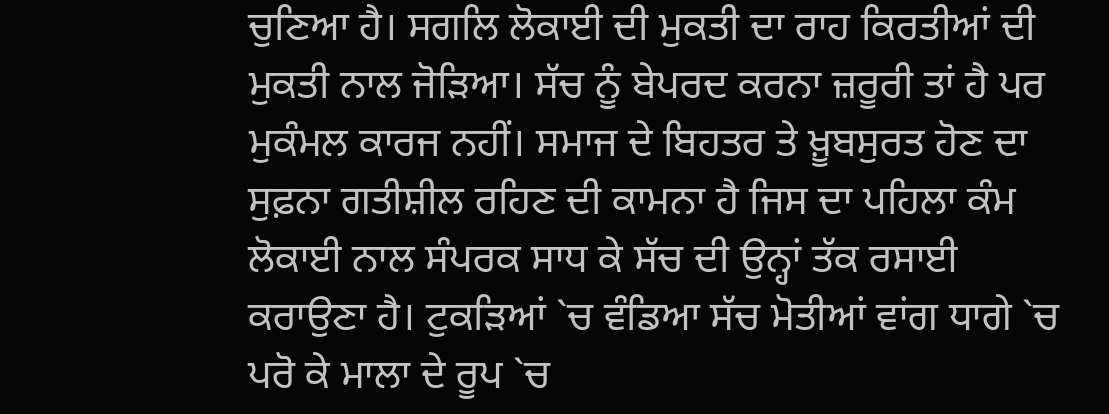ਚੁਣਿਆ ਹੈ। ਸਗਲਿ ਲੋਕਾਈ ਦੀ ਮੁਕਤੀ ਦਾ ਰਾਹ ਕਿਰਤੀਆਂ ਦੀ ਮੁਕਤੀ ਨਾਲ ਜੋੜਿਆ। ਸੱਚ ਨੂੰ ਬੇਪਰਦ ਕਰਨਾ ਜ਼ਰੂਰੀ ਤਾਂ ਹੈ ਪਰ ਮੁਕੰਮਲ ਕਾਰਜ ਨਹੀਂ। ਸਮਾਜ ਦੇ ਬਿਹਤਰ ਤੇ ਖ਼ੂਬਸੁਰਤ ਹੋਣ ਦਾ ਸੁਫ਼ਨਾ ਗਤੀਸ਼ੀਲ ਰਹਿਣ ਦੀ ਕਾਮਨਾ ਹੈ ਜਿਸ ਦਾ ਪਹਿਲਾ ਕੰਮ ਲੋਕਾਈ ਨਾਲ ਸੰਪਰਕ ਸਾਧ ਕੇ ਸੱਚ ਦੀ ਉਨ੍ਹਾਂ ਤੱਕ ਰਸਾਈ ਕਰਾਉਣਾ ਹੈ। ਟੁਕੜਿਆਂ `ਚ ਵੰਡਿਆ ਸੱਚ ਮੋਤੀਆਂ ਵਾਂਗ ਧਾਗੇ `ਚ ਪਰੋ ਕੇ ਮਾਲਾ ਦੇ ਰੂਪ `ਚ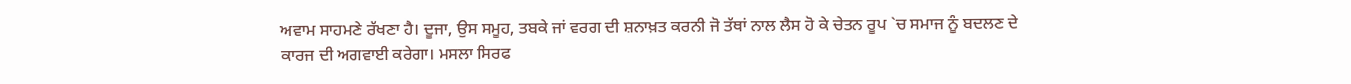ਅਵਾਮ ਸਾਹਮਣੇ ਰੱਖਣਾ ਹੈ। ਦੂਜਾ, ਉਸ ਸਮੂਹ, ਤਬਕੇ ਜਾਂ ਵਰਗ ਦੀ ਸ਼ਨਾਖ਼ਤ ਕਰਨੀ ਜੋ ਤੱਥਾਂ ਨਾਲ ਲੈਸ ਹੋ ਕੇ ਚੇਤਨ ਰੂਪ `ਚ ਸਮਾਜ ਨੂੰ ਬਦਲਣ ਦੇ ਕਾਰਜ ਦੀ ਅਗਵਾਈ ਕਰੇਗਾ। ਮਸਲਾ ਸਿਰਫ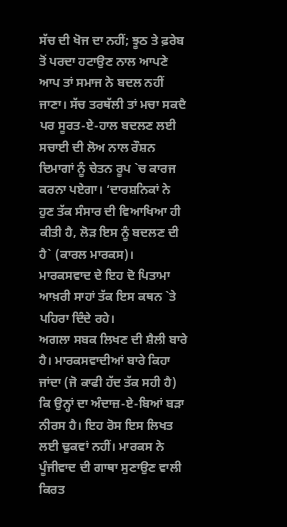ਸੱਚ ਦੀ ਖੋਜ ਦਾ ਨਹੀਂ; ਝੂਠ ਤੇ ਫ਼ਰੇਬ ਤੋਂ ਪਰਦਾ ਹਟਾਉਣ ਨਾਲ ਆਪਣੇ ਆਪ ਤਾਂ ਸਮਾਜ ਨੇ ਬਦਲ ਨਹੀਂ ਜਾਣਾ। ਸੱਚ ਤਰਥੱਲੀ ਤਾਂ ਮਚਾ ਸਕਦੈ ਪਰ ਸੂਰਤ-ਏ-ਹਾਲ ਬਦਲਣ ਲਈ ਸਚਾਈ ਦੀ ਲੋਅ ਨਾਲ ਰੌਸ਼ਨ ਦਿਮਾਗਾਂ ਨੂੰ ਚੇਤਨ ਰੂਪ `ਚ ਕਾਰਜ ਕਰਨਾ ਪਏਗਾ। ‘ਦਾਰਸ਼ਨਿਕਾਂ ਨੇ ਹੁਣ ਤੱਕ ਸੰਸਾਰ ਦੀ ਵਿਆਖਿਆ ਹੀ ਕੀਤੀ ਹੈ, ਲੋੜ ਇਸ ਨੂੰ ਬਦਲਣ ਦੀ ਹੈ` (ਕਾਰਲ ਮਾਰਕਸ)। ਮਾਰਕਸਵਾਦ ਦੇ ਇਹ ਦੋ ਪਿਤਾਮਾ ਆਖ਼ਰੀ ਸਾਹਾਂ ਤੱਕ ਇਸ ਕਥਨ `ਤੇ ਪਹਿਰਾ ਦਿੰਦੇ ਰਹੇ।
ਅਗਲਾ ਸਬਕ ਲਿਖਣ ਦੀ ਸ਼ੈਲੀ ਬਾਰੇ ਹੈ। ਮਾਰਕਸਵਾਦੀਆਂ ਬਾਰੇ ਕਿਹਾ ਜਾਂਦਾ (ਜੋ ਕਾਫੀ ਹੱਦ ਤੱਕ ਸਹੀ ਹੈ) ਕਿ ਉਨ੍ਹਾਂ ਦਾ ਅੰਦਾਜ਼-ਏ-ਬਿਆਂ ਬੜਾ ਨੀਰਸ ਹੈ। ਇਹ ਰੋਸ ਇਸ ਲਿਖਤ ਲਈ ਢੁਕਵਾਂ ਨਹੀਂ। ਮਾਰਕਸ ਨੇ ਪੂੰਜੀਵਾਦ ਦੀ ਗਾਥਾ ਸੁਣਾਉਣ ਵਾਲੀ ਕਿਰਤ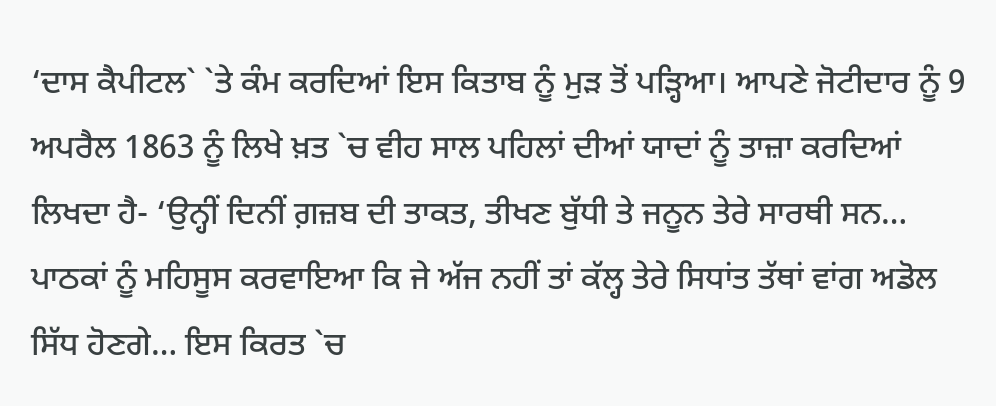‘ਦਾਸ ਕੈਪੀਟਲ` `ਤੇ ਕੰਮ ਕਰਦਿਆਂ ਇਸ ਕਿਤਾਬ ਨੂੰ ਮੁੜ ਤੋਂ ਪੜ੍ਹਿਆ। ਆਪਣੇ ਜੋਟੀਦਾਰ ਨੂੰ 9 ਅਪਰੈਲ 1863 ਨੂੰ ਲਿਖੇ ਖ਼ਤ `ਚ ਵੀਹ ਸਾਲ ਪਹਿਲਾਂ ਦੀਆਂ ਯਾਦਾਂ ਨੂੰ ਤਾਜ਼ਾ ਕਰਦਿਆਂ ਲਿਖਦਾ ਹੈ- ‘ਉਨ੍ਹੀਂ ਦਿਨੀਂ ਗ਼ਜ਼ਬ ਦੀ ਤਾਕਤ, ਤੀਖਣ ਬੁੱਧੀ ਤੇ ਜਨੂਨ ਤੇਰੇ ਸਾਰਥੀ ਸਨ… ਪਾਠਕਾਂ ਨੂੰ ਮਹਿਸੂਸ ਕਰਵਾਇਆ ਕਿ ਜੇ ਅੱਜ ਨਹੀਂ ਤਾਂ ਕੱਲ੍ਹ ਤੇਰੇ ਸਿਧਾਂਤ ਤੱਥਾਂ ਵਾਂਗ ਅਡੋਲ ਸਿੱਧ ਹੋਣਗੇ… ਇਸ ਕਿਰਤ `ਚ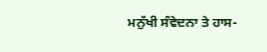ਮਨੁੱਖੀ ਸੰਵੇਦਨਾ ਤੇ ਹਾਸ-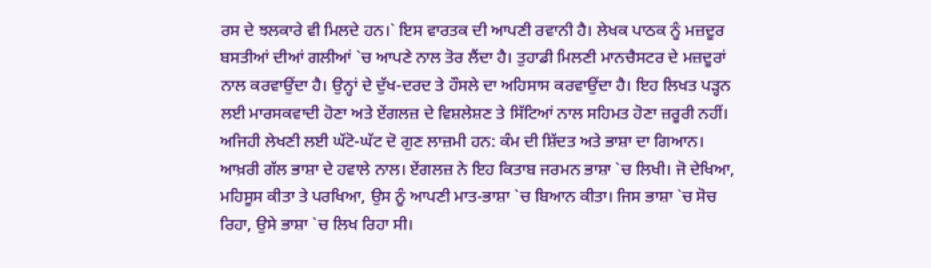ਰਸ ਦੇ ਝਲਕਾਰੇ ਵੀ ਮਿਲਦੇ ਹਨ।` ਇਸ ਵਾਰਤਕ ਦੀ ਆਪਣੀ ਰਵਾਨੀ ਹੈ। ਲੇਖਕ ਪਾਠਕ ਨੂੰ ਮਜ਼ਦੂਰ ਬਸਤੀਆਂ ਦੀਆਂ ਗਲੀਆਂ `ਚ ਆਪਣੇ ਨਾਲ ਤੋਰ ਲੈਂਦਾ ਹੈ। ਤੁਹਾਡੀ ਮਿਲਣੀ ਮਾਨਚੈਸਟਰ ਦੇ ਮਜ਼ਦੂਰਾਂ ਨਾਲ ਕਰਵਾਉਂਦਾ ਹੈ। ਉਨ੍ਹਾਂ ਦੇ ਦੁੱਖ-ਦਰਦ ਤੇ ਹੌਸਲੇ ਦਾ ਅਹਿਸਾਸ ਕਰਵਾਉਂਦਾ ਹੈ। ਇਹ ਲਿਖਤ ਪੜ੍ਹਨ ਲਈ ਮਾਰਸਕਵਾਦੀ ਹੋਣਾ ਅਤੇ ਏਂਗਲਜ਼ ਦੇ ਵਿਸ਼ਲੇਸ਼ਣ ਤੇ ਸਿੱਟਿਆਂ ਨਾਲ ਸਹਿਮਤ ਹੋਣਾ ਜ਼ਰੂਰੀ ਨਹੀਂ। ਅਜਿਹੀ ਲੇਖਣੀ ਲਈ ਘੱਟੋ-ਘੱਟ ਦੋ ਗੁਣ ਲਾਜ਼ਮੀ ਹਨ: ਕੰਮ ਦੀ ਸ਼ਿੱਦਤ ਅਤੇ ਭਾਸ਼ਾ ਦਾ ਗਿਆਨ।
ਆਖ਼ਰੀ ਗੱਲ ਭਾਸ਼ਾ ਦੇ ਹਵਾਲੇ ਨਾਲ। ਏਂਗਲਜ਼ ਨੇ ਇਹ ਕਿਤਾਬ ਜਰਮਨ ਭਾਸ਼ਾ `ਚ ਲਿਖੀ। ਜੋ ਦੇਖਿਆ, ਮਹਿਸੂਸ ਕੀਤਾ ਤੇ ਪਰਖਿਆ, ਉਸ ਨੂੰ ਆਪਣੀ ਮਾਤ-ਭਾਸ਼ਾ `ਚ ਬਿਆਨ ਕੀਤਾ। ਜਿਸ ਭਾਸ਼ਾ `ਚ ਸੋਚ ਰਿਹਾ, ਉਸੇ ਭਾਸ਼ਾ `ਚ ਲਿਖ ਰਿਹਾ ਸੀ।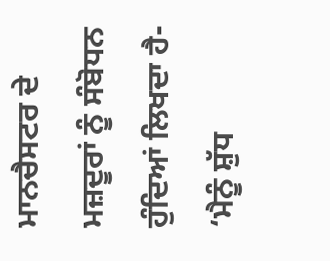ਮਾਨਚੈਸਟਰ ਦੇ ਮਜ਼ਦੂਰਾਂ ਨੂੰ ਸੰਬੋਧਨ ਹੁੰਦਿਆਂ ਲਿਖਦਾ ਹੈ- ‘ਮੈਨੂੰ ਸ਼ੁੱਧ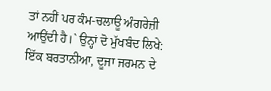ਤਾਂ ਨਹੀਂ ਪਰ ਕੰਮ-ਚਲਾਊ ਅੰਗਰੇਜ਼ੀ ਆਉਂਦੀ ਹੈ।` ਉਨ੍ਹਾਂ ਦੋ ਮੁੱਖਬੰਦ ਲਿਖੇ: ਇੱਕ ਬਰਤਾਨੀਆ, ਦੂਜਾ ਜਰਮਨ ਦੇ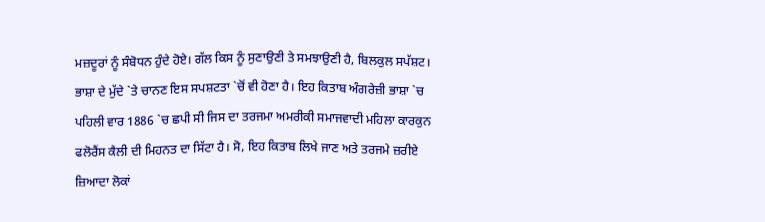ਮਜ਼ਦੂਰਾਂ ਨੂੰ ਸੰਬੋਧਨ ਹੁੰਦੇ ਹੋਏ। ਗੱਲ ਕਿਸ ਨੂੰ ਸੁਣਾਉਣੀ ਤੇ ਸਮਝਾਉਣੀ ਹੈ, ਬਿਲਕੁਲ ਸਪੱਸ਼ਟ। ਭਾਸ਼ਾ ਦੇ ਮੁੱਦੇ `ਤੇ ਚਾਨਣ ਇਸ ਸਪਸ਼ਟਤਾ `ਚੋਂ ਵੀ ਹੋਣਾ ਹੈ। ਇਹ ਕਿਤਾਬ ਅੰਗਰੇਜ਼ੀ ਭਾਸ਼ਾ `ਚ ਪਹਿਲੀ ਵਾਰ 1886 `ਚ ਛਪੀ ਸੀ ਜਿਸ ਦਾ ਤਰਜਮਾ ਅਮਰੀਕੀ ਸਮਾਜਵਾਦੀ ਮਹਿਲਾ ਕਾਰਕੁਨ ਫਲੋਰੈਂਸ ਕੈਲੀ ਦੀ ਮਿਹਨਤ ਦਾ ਸਿੱਟਾ ਹੈ। ਸੋ, ਇਹ ਕਿਤਾਬ ਲਿਖੇ ਜਾਣ ਅਤੇ ਤਰਜਮੇ ਜ਼ਰੀਏ ਜ਼ਿਆਦਾ ਲੋਕਾਂ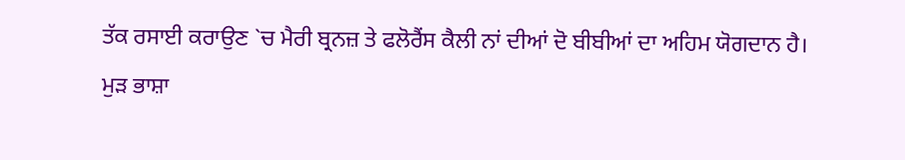ਤੱਕ ਰਸਾਈ ਕਰਾਉਣ `ਚ ਮੈਰੀ ਬ੍ਰਨਜ਼ ਤੇ ਫਲੋਰੈਂਸ ਕੈਲੀ ਨਾਂ ਦੀਆਂ ਦੋ ਬੀਬੀਆਂ ਦਾ ਅਹਿਮ ਯੋਗਦਾਨ ਹੈ।
ਮੁੜ ਭਾਸ਼ਾ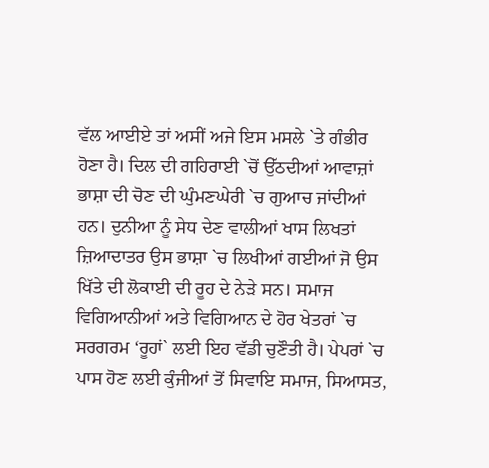ਵੱਲ ਆਈਏ ਤਾਂ ਅਸੀਂ ਅਜੇ ਇਸ ਮਸਲੇ `ਤੇ ਗੰਭੀਰ ਹੋਣਾ ਹੈ। ਦਿਲ ਦੀ ਗਹਿਰਾਈ `ਚੋਂ ਉੱਠਦੀਆਂ ਆਵਾਜ਼ਾਂ ਭਾਸ਼ਾ ਦੀ ਚੋਣ ਦੀ ਘੁੰਮਣਘੇਰੀ `ਚ ਗੁਆਚ ਜਾਂਦੀਆਂ ਹਨ। ਦੁਨੀਆ ਨੂੰ ਸੇਧ ਦੇਣ ਵਾਲੀਆਂ ਖਾਸ ਲਿਖਤਾਂ ਜ਼ਿਆਦਾਤਰ ਉਸ ਭਾਸ਼ਾ `ਚ ਲਿਖੀਆਂ ਗਈਆਂ ਜੋ ਉਸ ਖਿੱਤੇ ਦੀ ਲੋਕਾਈ ਦੀ ਰੂਹ ਦੇ ਨੇੜੇ ਸਨ। ਸਮਾਜ ਵਿਗਿਆਨੀਆਂ ਅਤੇ ਵਿਗਿਆਨ ਦੇ ਹੋਰ ਖੇਤਰਾਂ `ਚ ਸਰਗਰਮ ‘ਰੂਹਾਂ` ਲਈ ਇਹ ਵੱਡੀ ਚੁਣੌਤੀ ਹੈ। ਪੇਪਰਾਂ `ਚ ਪਾਸ ਹੋਣ ਲਈ ਕੁੰਜੀਆਂ ਤੋਂ ਸਿਵਾਇ ਸਮਾਜ, ਸਿਆਸਤ,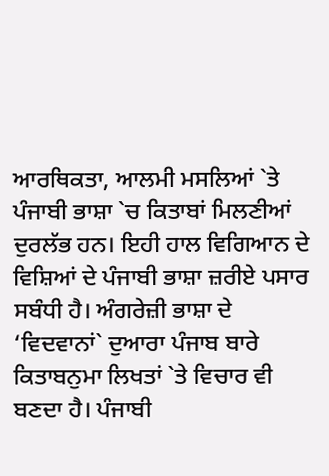ਆਰਥਿਕਤਾ, ਆਲਮੀ ਮਸਲਿਆਂ `ਤੇ ਪੰਜਾਬੀ ਭਾਸ਼ਾ `ਚ ਕਿਤਾਬਾਂ ਮਿਲਣੀਆਂ ਦੁਰਲੱਭ ਹਨ। ਇਹੀ ਹਾਲ ਵਿਗਿਆਨ ਦੇ ਵਿਸ਼ਿਆਂ ਦੇ ਪੰਜਾਬੀ ਭਾਸ਼ਾ ਜ਼ਰੀਏ ਪਸਾਰ ਸਬੰਧੀ ਹੈ। ਅੰਗਰੇਜ਼ੀ ਭਾਸ਼ਾ ਦੇ ‘ਵਿਦਵਾਨਾਂ` ਦੁਆਰਾ ਪੰਜਾਬ ਬਾਰੇ ਕਿਤਾਬਨੁਮਾ ਲਿਖਤਾਂ `ਤੇ ਵਿਚਾਰ ਵੀ ਬਣਦਾ ਹੈ। ਪੰਜਾਬੀ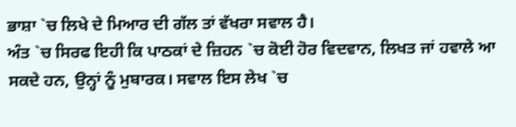ਭਾਸ਼ਾ `ਚ ਲਿਖੇ ਦੇ ਮਿਆਰ ਦੀ ਗੱਲ ਤਾਂ ਵੱਖਰਾ ਸਵਾਲ ਹੈ।
ਅੰਤ `ਚ ਸਿਰਫ ਇਹੀ ਕਿ ਪਾਠਕਾਂ ਦੇ ਜ਼ਿਹਨ `ਚ ਕੋਈ ਹੋਰ ਵਿਦਵਾਨ, ਲਿਖਤ ਜਾਂ ਹਵਾਲੇ ਆ ਸਕਦੇ ਹਨ, ਉਨ੍ਹਾਂ ਨੂੰ ਮੁਬਾਰਕ। ਸਵਾਲ ਇਸ ਲੇਖ `ਚ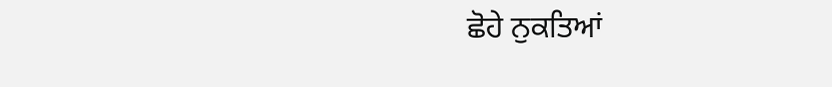ਛੋਹੇ ਨੁਕਤਿਆਂ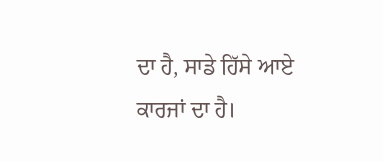ਦਾ ਹੈ, ਸਾਡੇ ਹਿੱਸੇ ਆਏ ਕਾਰਜਾਂ ਦਾ ਹੈ।